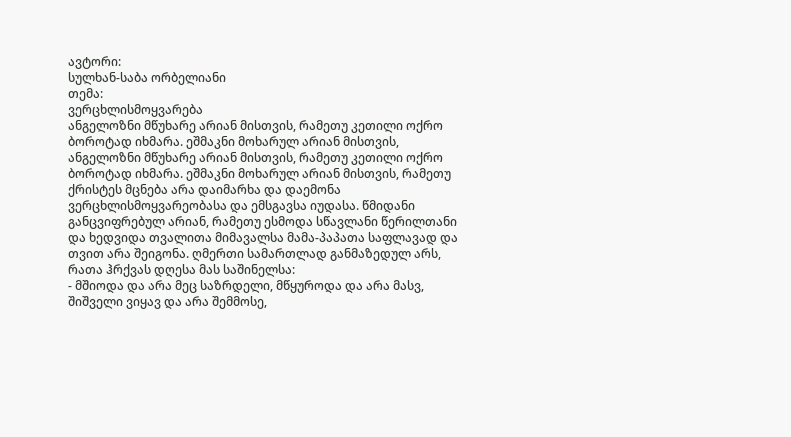ავტორი:
სულხან-საბა ორბელიანი
თემა:
ვერცხლისმოყვარება
ანგელოზნი მწუხარე არიან მისთვის, რამეთუ კეთილი ოქრო ბოროტად იხმარა. ეშმაკნი მოხარულ არიან მისთვის,
ანგელოზნი მწუხარე არიან მისთვის, რამეთუ კეთილი ოქრო ბოროტად იხმარა. ეშმაკნი მოხარულ არიან მისთვის, რამეთუ ქრისტეს მცნება არა დაიმარხა და დაემონა ვერცხლისმოყვარეობასა და ემსგავსა იუდასა. წმიდანი განცვიფრებულ არიან, რამეთუ ესმოდა სწავლანი წერილთანი და ხედვიდა თვალითა მიმავალსა მამა-პაპათა საფლავად და თვით არა შეიგონა. ღმერთი სამართლად განმაზედულ არს, რათა ჰრქვას დღესა მას საშინელსა:
- მშიოდა და არა მეც საზრდელი, მწყუროდა და არა მასვ, შიშველი ვიყავ და არა შემმოსე,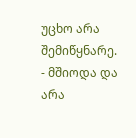უცხო არა შემიწყნარე.
- მშიოდა და არა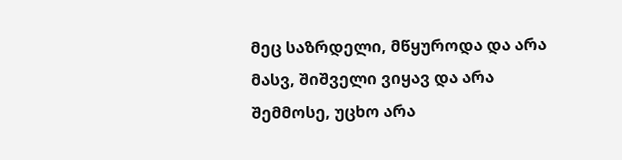მეც საზრდელი, მწყუროდა და არა მასვ, შიშველი ვიყავ და არა შემმოსე, უცხო არა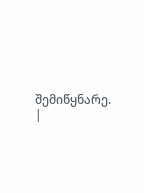შემიწყნარე.
|